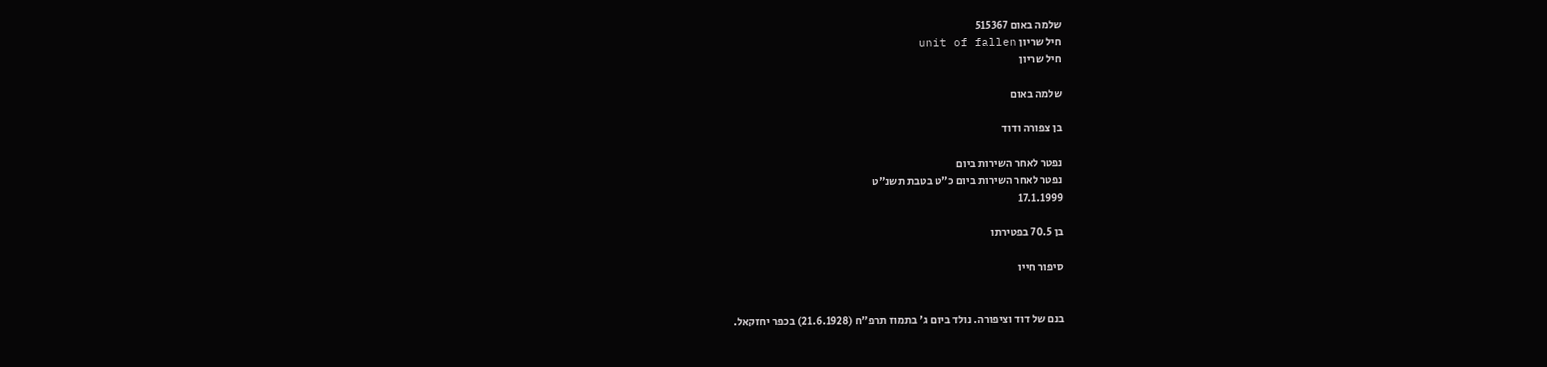שלמה באום 515367
חיל שריון unit of fallen
חיל שריון

שלמה באום

בן צפורה ודוד

נפטר לאחר השירות ביום
נפטר לאחר השירות ביום כ"ט בטבת תשנ"ט
17.1.1999

בן 70.5 בפטירתו

סיפור חייו


בנם של דוד וציפורה. נולד ביום ג' בתמוז תרפ"ח (21.6.1928) בכפר יחזקאל.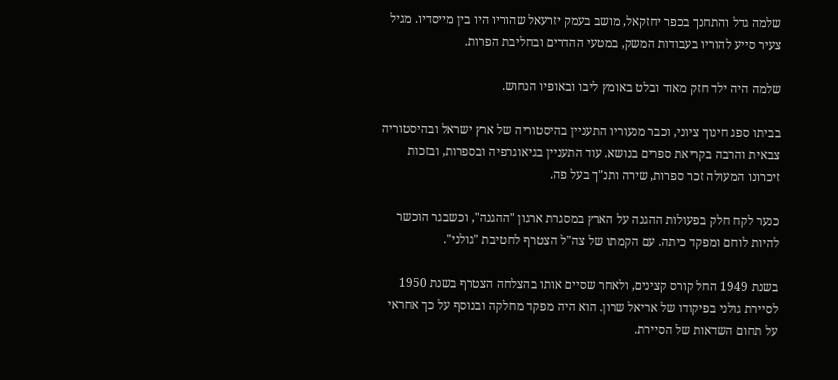שלמה גדל והתחנך בכפר יחזקאל, מושב בעמק יזרעאל שהוריו היו בין מייסדיו. מגיל צעיר סייע להוריו בעבודות המשק, במטעי ההדרים ובחליבת הפרות.

שלמה היה ילד חזק מאוד ובלט באומץ ליבו ובאופיו הנחוש.

בביתו ספג חינוך ציוני, וכבר מנעוריו התעניין בהיסטוריה של ארץ ישראל ובהיסטוריה צבאית והרבה בקריאת ספרים בנושא. עוד התעניין בגיאוגרפיה ובספרות, ובזכות זיכרונו המעולה זכר ספרות, שירה ותנ"ך בעל פה.

כנער לקח חלק בפעולות ההגנה על הארץ במסגרת ארגון "ההגנה", וכשבגר הוכשר להיות לוחם ומפקד כיתה. עם הקמתו של צה"ל הצטרף לחטיבת "גולני".

בשנת 1949 החל קורס קצינים, ולאחר שסיים אותו בהצלחה הצטרף בשנת 1950 לסיירת גולני בפיקודו של אריאל שרון. הוא היה מפקד מחלקה ובנוסף על כך אחראי על תחום השדאות של הסיירת.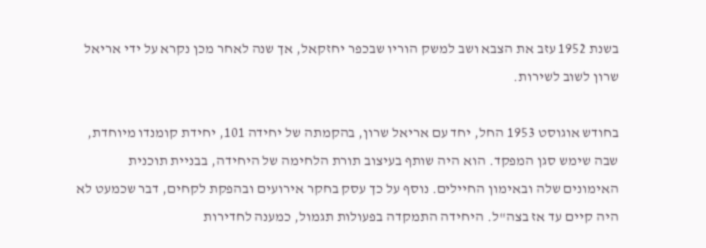בשנת 1952 עזב את הצבא ושב למשק הוריו שבכפר יחזקאל, אך שנה לאחר מכן נקרא על ידי אריאל שרון לשוב לשירות.

בחודש אוגוסט 1953 החל, יחד עם אריאל שרון, בהקמתה של יחידה 101, יחידת קומנדו מיוחדת, שבה שימש סגן המפקד. הוא היה שותף בעיצוב תורת הלחימה של היחידה, בבניית תוכנית האימונים שלה ובאימון החיילים. נוסף על כך עסק בחקר אירועים ובהפקת לקחים, דבר שכמעט לא היה קיים עד אז בצה"ל. היחידה התמקדה בפעולות תגמול, כמענה לחדירות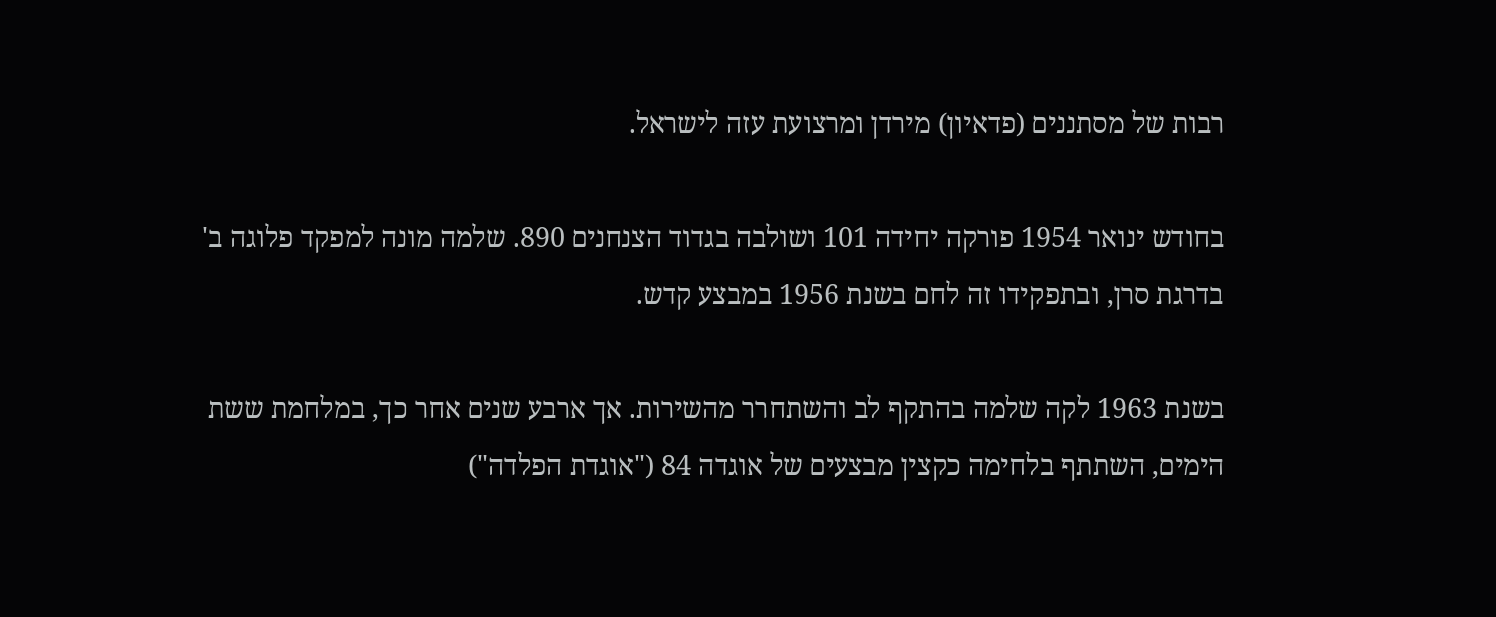רבות של מסתננים (פדאיון) מירדן ומרצועת עזה לישראל.

בחודש ינואר 1954 פורקה יחידה 101 ושולבה בגדוד הצנחנים 890. שלמה מונה למפקד פלוגה ב' בדרגת סרן, ובתפקידו זה לחם בשנת 1956 במבצע קדש.

בשנת 1963 לקה שלמה בהתקף לב והשתחרר מהשירות. אך ארבע שנים אחר כך, במלחמת ששת הימים, השתתף בלחימה כקצין מבצעים של אוגדה 84 ("אוגדת הפלדה")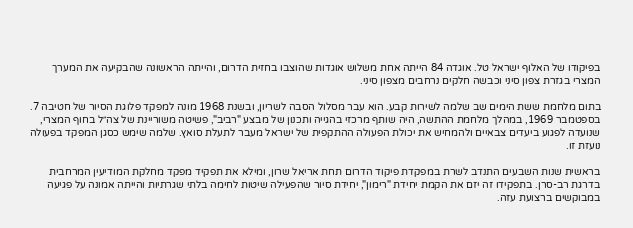בפיקודו של האלוף ישראל טל. אוגדה 84 הייתה אחת משלוש אוגדות שהוצבו בחזית הדרום, והייתה הראשונה שהבקיעה את המערך המצרי בגזרת צפון סיני וכבשה חלקים נרחבים מצפון סיני.

בתום מלחמת ששת הימים שב שלמה לשירות קבע. הוא עבר מסלול הסבה לשריון, ובשנת 1968 מונה למפקד פלוגת הסיור של חטיבה 7. בספטמבר 1969, במהלך מלחמת ההתשה, היה שותף מרכזי בהגייה ותכנון של מבצע "רביב", פשיטה משוריינת של צה״ל בחוף המצרי, שנועדה לפגוע ביעדים צבאיים ולהמחיש את יכולת הפעולה ההתקפית של ישראל מעבר לתעלת סואץ. שלמה שימש כסגן המפקד בפעולה נועזת זו.

בראשית שנות השבעים התנדב לשרת במפקדת פיקוד הדרום תחת אריאל שרון, ומילא את תפקיד מפקד מחלקת המודיעין המרחבית בדרגת רב-סרן. בתפקידו זה יזם את הקמת יחידת "רימון", יחידת סיור שהפעילה שיטות לחימה בלתי שגרתיות והייתה אמונה על פגיעה במבוקשים ברצועת עזה.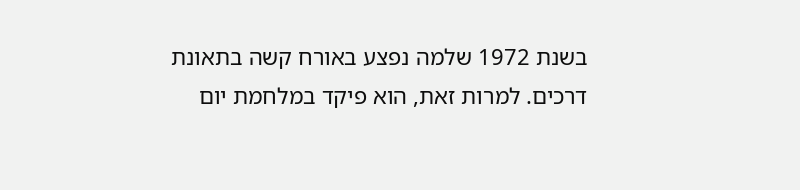בשנת 1972 שלמה נפצע באורח קשה בתאונת דרכים. למרות זאת, הוא פיקד במלחמת יום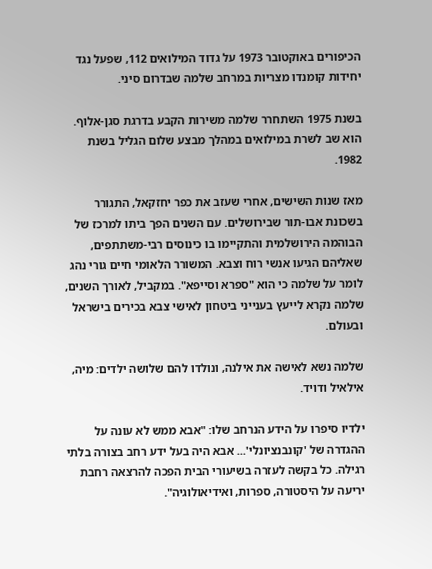הכיפורים באוקטובר 1973 על גדוד המילואים 112, שפעל נגד יחידות קומנדו מצריות במרחב שלמה שבדרום סיני.

בשנת 1975 השתחרר שלמה משירות הקבע בדרגת סגן-אלוף. הוא שב לשרת במילואים במהלך מבצע שלום הגליל בשנת 1982.

מאז שנות השישים, אחרי שעזב את כפר יחזקאל, התגורר בשכונת אבו-תור שבירושלים. עם השנים הפך ביתו למרכז של הבוהמה הירושלמית והתקיימו בו כינוסים רבי-משתתפים, שאליהם הגיעו אנשי רוח וצבא. המשורר הלאומי חיים גורי נהג לומר על שלמה כי הוא "ספרא וסייפא". במקביל, לאורך השנים, שלמה נקרא לייעץ בענייני ביטחון לאישי צבא בכירים בישראל ובעולם.

שלמה נשא לאישה את אילנה, ונולדו להם שלושה ילדים: מיה, אילאיל ודויד.

ילדיו סיפרו על הידע הנרחב שלו: "אבא ממש לא עונה על ההגדרה של 'קונבנציונלי'... אבא היה בעל ידע רחב בצורה בלתי רגילה. כל בקשה לעזרה בשיעורי הבית הפכה להרצאה רחבת יריעה על היסטורה, ספרות, ואידיאולוגיה".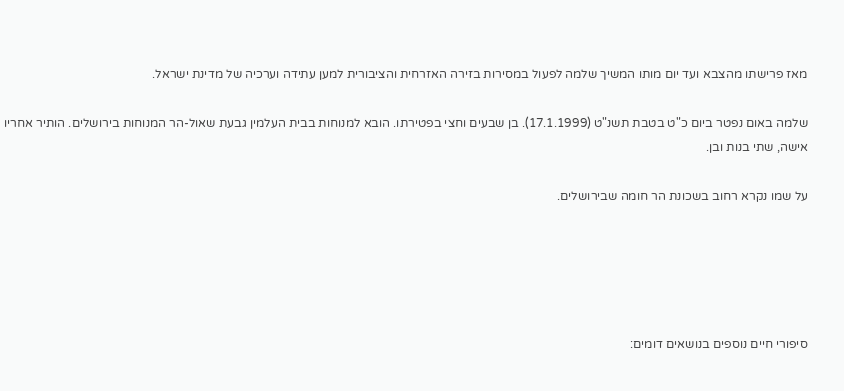מאז פרישתו מהצבא ועד יום מותו המשיך שלמה לפעול במסירות בזירה האזרחית והציבורית למען עתידה וערכיה של מדינת ישראל.

שלמה באום נפטר ביום כ"ט בטבת תשנ"ט (17.1.1999). בן שבעים וחצי בפטירתו. הובא למנוחות בבית העלמין גבעת שאול-הר המנוחות בירושלים. הותיר אחריו אישה, שתי בנות ובן.

על שמו נקרא רחוב בשכונת הר חומה שבירושלים.





סיפורי חיים נוספים בנושאים דומים: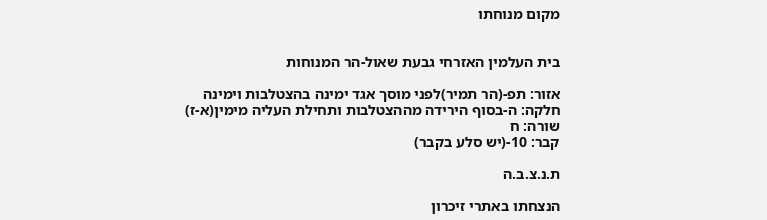מקום מנוחתו


בית העלמין האזרחי גבעת שאול-הר המנוחות

אזור: תפ-(הר תמיר)לפני מוסך אגד ימינה בהצטלבות וימינה
חלקה: ה-בסוף הירידה מההצטלבות ותחילת העליה מימין(א-ז)
שורה: ח
קבר: 10-(יש סלע בקבר)

ת.נ.צ.ב.ה

הנצחתו באתרי זיכרון